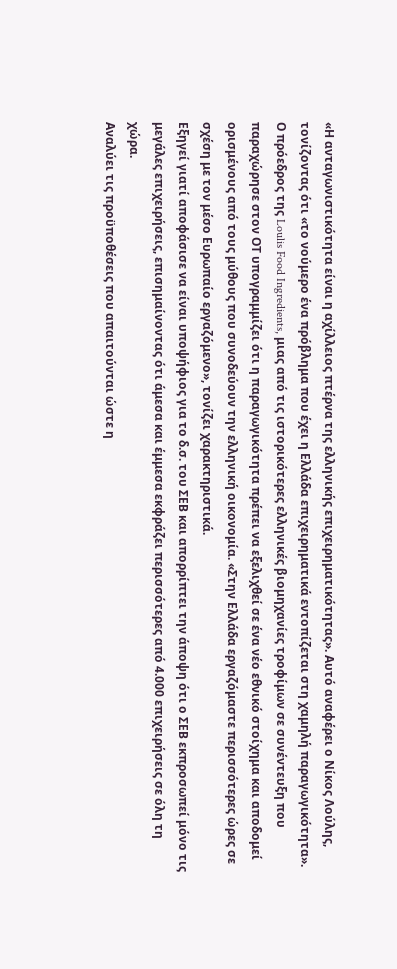«Η ανταγωνιστικότητα είναι η αχίλλειος πτέρνα της ελληνικής επιχειρηματικότητας». Αυτό αναφέρει ο Νίκος Λούλης, τονίζοντας ότι «το νούμερο ένα πρόβλημα που έχει η Ελλάδα επιχειρηματικά εντοπίζεται στη χαμηλή παραγωγικότητα».
Ο πρόεδρος της Loulis Food Ingredients, μιας από τις ιστορικότερες ελληνικές βιομηχανίες τροφίμων σε συνέντευξη που παραχώρησε στον ΟΤ υπογραμμίζει ότι η παραγωγικότητα πρέπει να εξελιχθεί σε ένα νέο εθνικό στοίχημα και αποδομεί ορισμένους από τους μύθους που συνοδεύουν την ελληνική οικονομία. «Στην Ελλάδα εργαζόμαστε περισσότερες ώρες σε σχέση με τον μέσο Ευρωπαίο εργαζόμενο», τονίζει χαρακτηριστικά.
Εξηγεί γιατί αποφάσισε να είναι υποψήφιος για το δ.σ. του ΣΕΒ και απορρίπτει την άποψη ότι ο ΣΕΒ εκπροσωπεί μόνο τις μεγάλες επιχειρήσεις, επισημαίνοντας ότι άμεσα και έμμεσα εκφράζει περισσότερες από 4.000 επιχειρήσεις σε όλη τη χώρα.
Αναλύει τις προϋποθέσεις που απαιτούνται ώστε η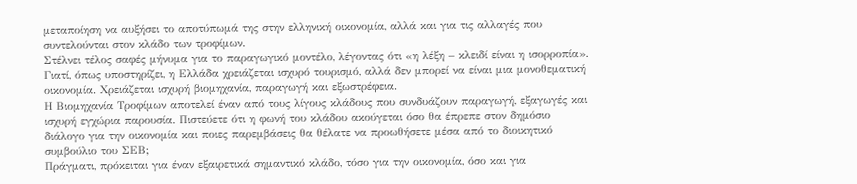μεταποίηση να αυξήσει το αποτύπωμά της στην ελληνική οικονομία, αλλά και για τις αλλαγές που συντελούνται στον κλάδο των τροφίμων.
Στέλνει τέλος σαφές μήνυμα για το παραγωγικό μοντέλο, λέγοντας ότι «η λέξη – κλειδί είναι η ισορροπία». Γιατί, όπως υποστηρίζει, η Ελλάδα χρειάζεται ισχυρό τουρισμό, αλλά δεν μπορεί να είναι μια μονοθεματική οικονομία. Χρειάζεται ισχυρή βιομηχανία, παραγωγή και εξωστρέφεια.
Η Βιομηχανία Τροφίμων αποτελεί έναν από τους λίγους κλάδους που συνδυάζουν παραγωγή, εξαγωγές και ισχυρή εγχώρια παρουσία. Πιστεύετε ότι η φωνή του κλάδου ακούγεται όσο θα έπρεπε στον δημόσιο διάλογο για την οικονομία και ποιες παρεμβάσεις θα θέλατε να προωθήσετε μέσα από το διοικητικό συμβούλιο του ΣΕΒ;
Πράγματι, πρόκειται για έναν εξαιρετικά σημαντικό κλάδο, τόσο για την οικονομία, όσο και για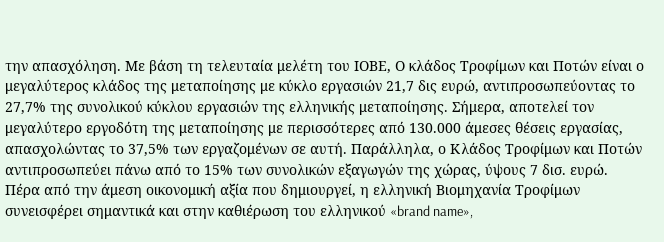την απασχόληση. Με βάση τη τελευταία μελέτη του ΙΟΒΕ, Ο κλάδος Τροφίμων και Ποτών είναι ο μεγαλύτερος κλάδος της μεταποίησης με κύκλο εργασιών 21,7 δις ευρώ, αντιπροσωπεύοντας το 27,7% της συνολικού κύκλου εργασιών της ελληνικής μεταποίησης. Σήμερα, αποτελεί τον μεγαλύτερο εργοδότη της μεταποίησης με περισσότερες από 130.000 άμεσες θέσεις εργασίας, απασχολώντας το 37,5% των εργαζομένων σε αυτή. Παράλληλα, ο Κλάδος Τροφίμων και Ποτών αντιπροσωπεύει πάνω από το 15% των συνολικών εξαγωγών της χώρας, ύψους 7 δισ. ευρώ.
Πέρα από την άμεση οικονομική αξία που δημιουργεί, η ελληνική Βιομηχανία Τροφίμων συνεισφέρει σημαντικά και στην καθιέρωση του ελληνικού «brand name»,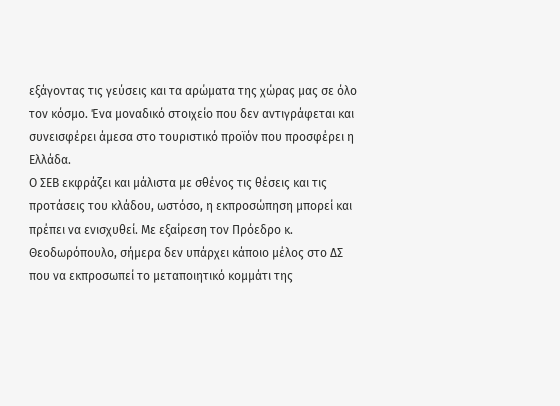εξάγοντας τις γεύσεις και τα αρώματα της χώρας μας σε όλο τον κόσμο. Ένα μοναδικό στοιχείο που δεν αντιγράφεται και συνεισφέρει άμεσα στο τουριστικό προϊόν που προσφέρει η Ελλάδα.
Ο ΣΕΒ εκφράζει και μάλιστα με σθένος τις θέσεις και τις προτάσεις του κλάδου, ωστόσο, η εκπροσώπηση μπορεί και πρέπει να ενισχυθεί. Με εξαίρεση τον Πρόεδρο κ. Θεοδωρόπουλο, σήμερα δεν υπάρχει κάποιο μέλος στο ΔΣ που να εκπροσωπεί το μεταποιητικό κομμάτι της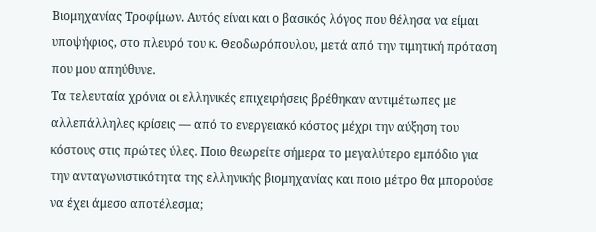Βιομηχανίας Τροφίμων. Αυτός είναι και ο βασικός λόγος που θέλησα να είμαι υποψήφιος, στο πλευρό του κ. Θεοδωρόπουλου, μετά από την τιμητική πρόταση που μου απηύθυνε.
Τα τελευταία χρόνια οι ελληνικές επιχειρήσεις βρέθηκαν αντιμέτωπες με αλλεπάλληλες κρίσεις — από το ενεργειακό κόστος μέχρι την αύξηση του κόστους στις πρώτες ύλες. Ποιο θεωρείτε σήμερα το μεγαλύτερο εμπόδιο για την ανταγωνιστικότητα της ελληνικής βιομηχανίας και ποιο μέτρο θα μπορούσε να έχει άμεσο αποτέλεσμα;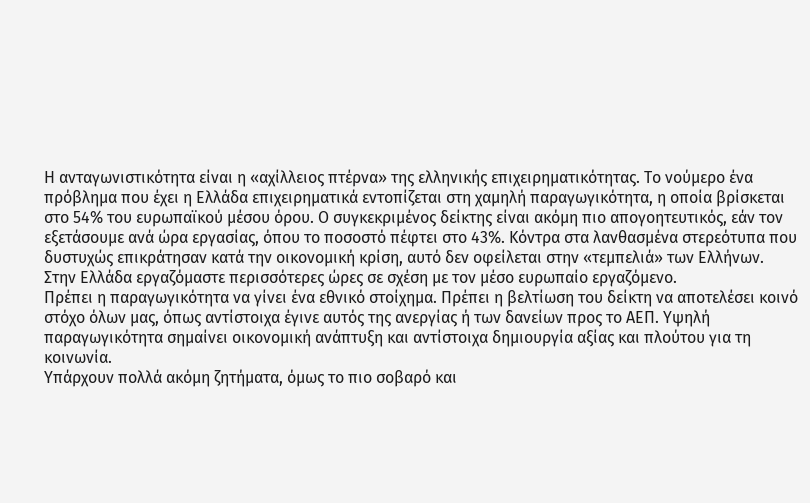Η ανταγωνιστικότητα είναι η «αχίλλειος πτέρνα» της ελληνικής επιχειρηματικότητας. Το νούμερο ένα πρόβλημα που έχει η Ελλάδα επιχειρηματικά εντοπίζεται στη χαμηλή παραγωγικότητα, η οποία βρίσκεται στο 54% του ευρωπαϊκού μέσου όρου. Ο συγκεκριμένος δείκτης είναι ακόμη πιο απογοητευτικός, εάν τον εξετάσουμε ανά ώρα εργασίας, όπου το ποσοστό πέφτει στο 43%. Κόντρα στα λανθασμένα στερεότυπα που δυστυχώς επικράτησαν κατά την οικονομική κρίση, αυτό δεν οφείλεται στην «τεμπελιά» των Ελλήνων. Στην Ελλάδα εργαζόμαστε περισσότερες ώρες σε σχέση με τον μέσο ευρωπαίο εργαζόμενο.
Πρέπει η παραγωγικότητα να γίνει ένα εθνικό στοίχημα. Πρέπει η βελτίωση του δείκτη να αποτελέσει κοινό στόχο όλων μας, όπως αντίστοιχα έγινε αυτός της ανεργίας ή των δανείων προς το ΑΕΠ. Υψηλή παραγωγικότητα σημαίνει οικονομική ανάπτυξη και αντίστοιχα δημιουργία αξίας και πλούτου για τη κοινωνία.
Υπάρχουν πολλά ακόμη ζητήματα, όμως το πιο σοβαρό και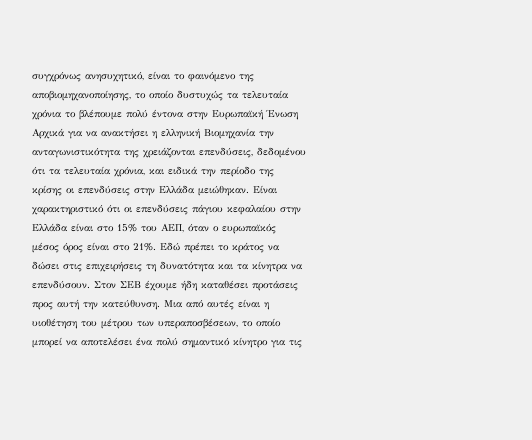συγχρόνως ανησυχητικό, είναι το φαινόμενο της αποβιομηχανοποίησης, το οποίο δυστυχώς τα τελευταία χρόνια το βλέπουμε πολύ έντονα στην Ευρωπαϊκή Ένωση
Αρχικά για να ανακτήσει η ελληνική Βιομηχανία την ανταγωνιστικότητα της χρειάζονται επενδύσεις, δεδομένου ότι τα τελευταία χρόνια, και ειδικά την περίοδο της κρίσης οι επενδύσεις στην Ελλάδα μειώθηκαν. Είναι χαρακτηριστικό ότι οι επενδύσεις πάγιου κεφαλαίου στην Ελλάδα είναι στο 15% του ΑΕΠ, όταν ο ευρωπαϊκός μέσος όρος είναι στο 21%. Εδώ πρέπει το κράτος να δώσει στις επιχειρήσεις τη δυνατότητα και τα κίνητρα να επενδύσουν. Στον ΣΕΒ έχουμε ήδη καταθέσει προτάσεις προς αυτή την κατεύθυνση. Μια από αυτές είναι η υιοθέτηση του μέτρου των υπεραποσβέσεων, το οποίο μπορεί να αποτελέσει ένα πολύ σημαντικό κίνητρο για τις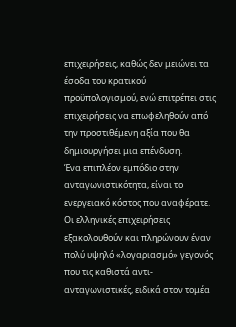επιχειρήσεις, καθώς δεν μειώνει τα έσοδα του κρατικού προϋπολογισμού, ενώ επιτρέπει στις επιχειρήσεις να επωφεληθούν από την προστιθέμενη αξία που θα δημιουργήσει μια επένδυση.
Ένα επιπλέον εμπόδιο στην ανταγωνιστικότητα, είναι το ενεργειακό κόστος που αναφέρατε. Οι ελληνικές επιχειρήσεις εξακολουθούν και πληρώνουν έναν πολύ υψηλό «λογαριασμό» γεγονός που τις καθιστά αντι-ανταγωνιστικές, ειδικά στον τομέα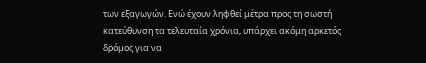των εξαγωγών. Ενώ έχουν ληφθεί μέτρα προς τη σωστή κατεύθυνση τα τελευταία χρόνια, υπάρχει ακόμη αρκετός δρόμος για να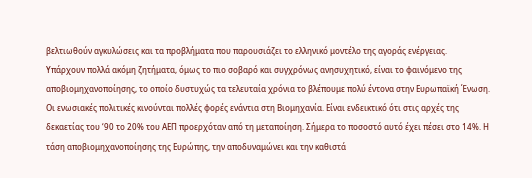βελτιωθούν αγκυλώσεις και τα προβλήματα που παρουσιάζει το ελληνικό μοντέλο της αγοράς ενέργειας.
Υπάρχουν πολλά ακόμη ζητήματα, όμως το πιο σοβαρό και συγχρόνως ανησυχητικό, είναι το φαινόμενο της αποβιομηχανοποίησης, το οποίο δυστυχώς τα τελευταία χρόνια το βλέπουμε πολύ έντονα στην Ευρωπαϊκή Ένωση. Οι ενωσιακές πολιτικές κινούνται πολλές φορές ενάντια στη Βιομηχανία. Είναι ενδεικτικό ότι στις αρχές της δεκαετίας του ‘90 το 20% του ΑΕΠ προερχόταν από τη μεταποίηση. Σήμερα το ποσοστό αυτό έχει πέσει στο 14%. Η τάση αποβιομηχανοποίησης της Ευρώπης, την αποδυναμώνει και την καθιστά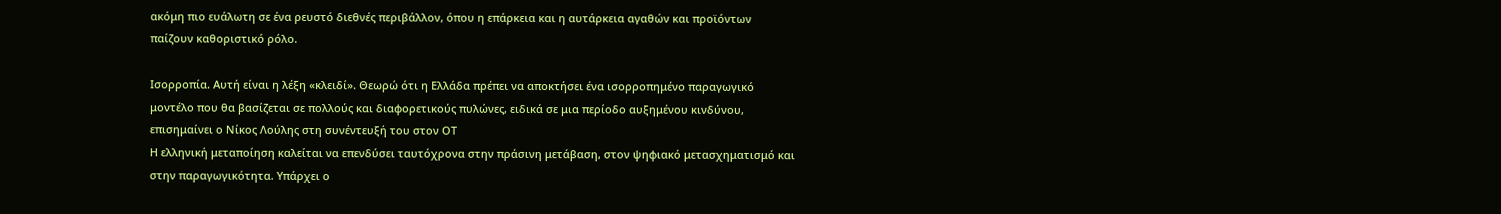ακόμη πιο ευάλωτη σε ένα ρευστό διεθνές περιβάλλον, όπου η επάρκεια και η αυτάρκεια αγαθών και προϊόντων παίζουν καθοριστικό ρόλο.

Ισορροπία. Αυτή είναι η λέξη «κλειδί». Θεωρώ ότι η Ελλάδα πρέπει να αποκτήσει ένα ισορροπημένο παραγωγικό μοντέλο που θα βασίζεται σε πολλούς και διαφορετικούς πυλώνες, ειδικά σε μια περίοδο αυξημένου κινδύνου, επισημαίνει ο Νίκος Λούλης στη συνέντευξή του στον ΟΤ
Η ελληνική μεταποίηση καλείται να επενδύσει ταυτόχρονα στην πράσινη μετάβαση, στον ψηφιακό μετασχηματισμό και στην παραγωγικότητα. Υπάρχει ο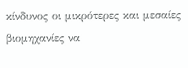κίνδυνος οι μικρότερες και μεσαίες βιομηχανίες να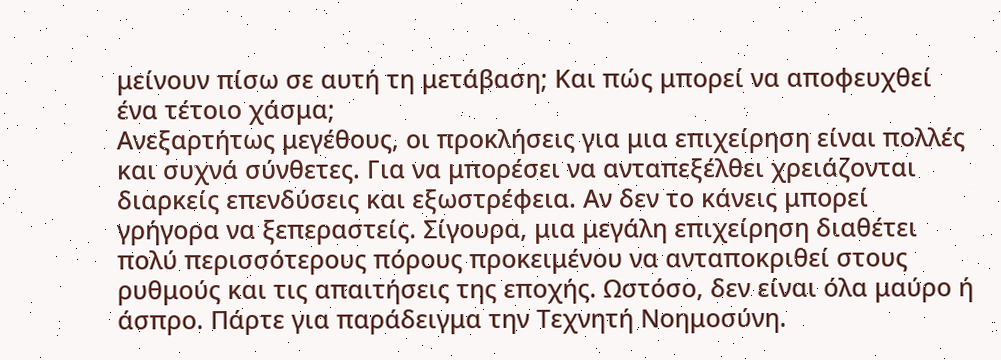μείνουν πίσω σε αυτή τη μετάβαση; Και πώς μπορεί να αποφευχθεί ένα τέτοιο χάσμα;
Ανεξαρτήτως μεγέθους, οι προκλήσεις για μια επιχείρηση είναι πολλές και συχνά σύνθετες. Για να μπορέσει να ανταπεξέλθει χρειάζονται διαρκείς επενδύσεις και εξωστρέφεια. Αν δεν το κάνεις μπορεί γρήγορα να ξεπεραστείς. Σίγουρα, μια μεγάλη επιχείρηση διαθέτει πολύ περισσότερους πόρους προκειμένου να ανταποκριθεί στους ρυθμούς και τις απαιτήσεις της εποχής. Ωστόσο, δεν είναι όλα μαύρο ή άσπρο. Πάρτε για παράδειγμα την Τεχνητή Νοημοσύνη.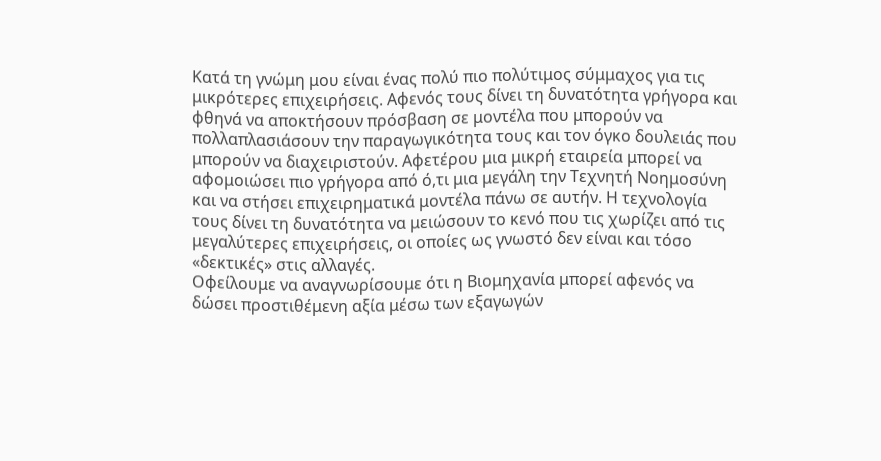Κατά τη γνώμη μου είναι ένας πολύ πιο πολύτιμος σύμμαχος για τις μικρότερες επιχειρήσεις. Αφενός τους δίνει τη δυνατότητα γρήγορα και φθηνά να αποκτήσουν πρόσβαση σε μοντέλα που μπορούν να πολλαπλασιάσουν την παραγωγικότητα τους και τον όγκο δουλειάς που μπορούν να διαχειριστούν. Αφετέρου μια μικρή εταιρεία μπορεί να αφομοιώσει πιο γρήγορα από ό,τι μια μεγάλη την Τεχνητή Νοημοσύνη και να στήσει επιχειρηματικά μοντέλα πάνω σε αυτήν. Η τεχνολογία τους δίνει τη δυνατότητα να μειώσουν το κενό που τις χωρίζει από τις μεγαλύτερες επιχειρήσεις, οι οποίες ως γνωστό δεν είναι και τόσο «δεκτικές» στις αλλαγές.
Oφείλουμε να αναγνωρίσουμε ότι η Βιομηχανία μπορεί αφενός να δώσει προστιθέμενη αξία μέσω των εξαγωγών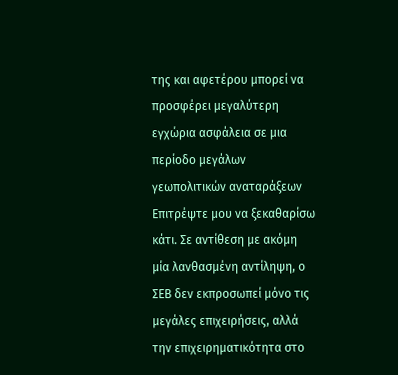της και αφετέρου μπορεί να προσφέρει μεγαλύτερη εγχώρια ασφάλεια σε μια περίοδο μεγάλων γεωπολιτικών αναταράξεων
Επιτρέψτε μου να ξεκαθαρίσω κάτι. Σε αντίθεση με ακόμη μία λανθασμένη αντίληψη, ο ΣΕΒ δεν εκπροσωπεί μόνο τις μεγάλες επιχειρήσεις, αλλά την επιχειρηματικότητα στο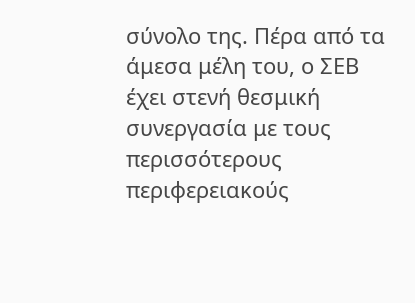σύνολο της. Πέρα από τα άμεσα μέλη του, ο ΣΕΒ έχει στενή θεσμική συνεργασία με τους περισσότερους περιφερειακούς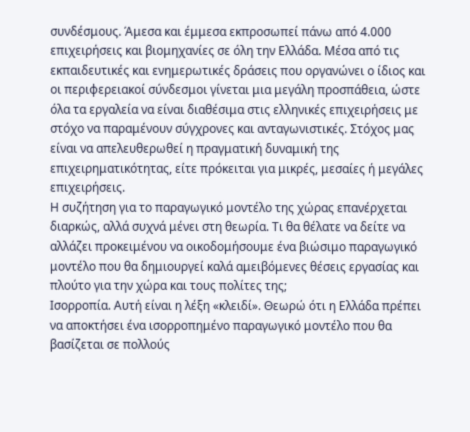συνδέσμους. Άμεσα και έμμεσα εκπροσωπεί πάνω από 4.000 επιχειρήσεις και βιομηχανίες σε όλη την Ελλάδα. Μέσα από τις εκπαιδευτικές και ενημερωτικές δράσεις που οργανώνει ο ίδιος και οι περιφερειακοί σύνδεσμοι γίνεται μια μεγάλη προσπάθεια, ώστε όλα τα εργαλεία να είναι διαθέσιμα στις ελληνικές επιχειρήσεις με στόχο να παραμένουν σύγχρονες και ανταγωνιστικές. Στόχος μας είναι να απελευθερωθεί η πραγματική δυναμική της επιχειρηματικότητας, είτε πρόκειται για μικρές, μεσαίες ή μεγάλες επιχειρήσεις.
Η συζήτηση για το παραγωγικό μοντέλο της χώρας επανέρχεται διαρκώς, αλλά συχνά μένει στη θεωρία. Τι θα θέλατε να δείτε να αλλάζει προκειμένου να οικοδομήσουμε ένα βιώσιμο παραγωγικό μοντέλο που θα δημιουργεί καλά αμειβόμενες θέσεις εργασίας και πλούτο για την χώρα και τους πολίτες της;
Ισορροπία. Αυτή είναι η λέξη «κλειδί». Θεωρώ ότι η Ελλάδα πρέπει να αποκτήσει ένα ισορροπημένο παραγωγικό μοντέλο που θα βασίζεται σε πολλούς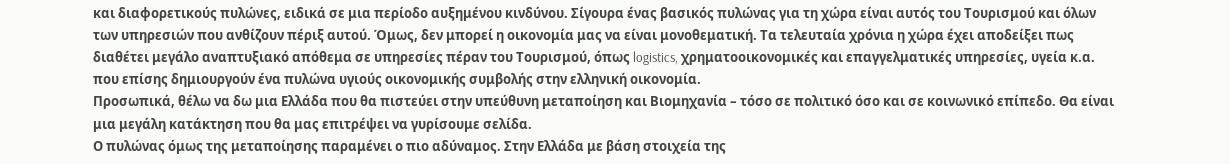και διαφορετικούς πυλώνες, ειδικά σε μια περίοδο αυξημένου κινδύνου. Σίγουρα ένας βασικός πυλώνας για τη χώρα είναι αυτός του Τουρισμού και όλων των υπηρεσιών που ανθίζουν πέριξ αυτού. Όμως, δεν μπορεί η οικονομία μας να είναι μονοθεματική. Τα τελευταία χρόνια η χώρα έχει αποδείξει πως διαθέτει μεγάλο αναπτυξιακό απόθεμα σε υπηρεσίες πέραν του Τουρισμού, όπως logistics, χρηματοοικονομικές και επαγγελματικές υπηρεσίες, υγεία κ.α. που επίσης δημιουργούν ένα πυλώνα υγιούς οικονομικής συμβολής στην ελληνική οικονομία.
Προσωπικά, θέλω να δω μια Ελλάδα που θα πιστεύει στην υπεύθυνη μεταποίηση και Βιομηχανία – τόσο σε πολιτικό όσο και σε κοινωνικό επίπεδο. Θα είναι μια μεγάλη κατάκτηση που θα μας επιτρέψει να γυρίσουμε σελίδα.
Ο πυλώνας όμως της μεταποίησης παραμένει ο πιο αδύναμος. Στην Ελλάδα με βάση στοιχεία της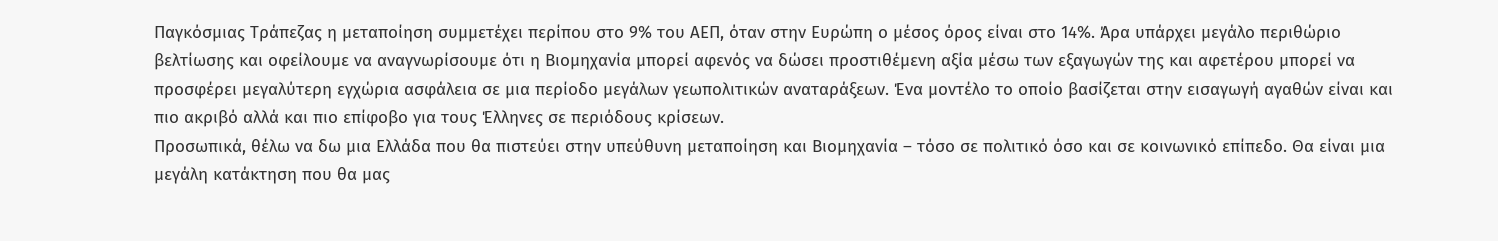Παγκόσμιας Τράπεζας η μεταποίηση συμμετέχει περίπου στο 9% του ΑΕΠ, όταν στην Ευρώπη ο μέσος όρος είναι στο 14%. Άρα υπάρχει μεγάλο περιθώριο βελτίωσης και οφείλουμε να αναγνωρίσουμε ότι η Βιομηχανία μπορεί αφενός να δώσει προστιθέμενη αξία μέσω των εξαγωγών της και αφετέρου μπορεί να προσφέρει μεγαλύτερη εγχώρια ασφάλεια σε μια περίοδο μεγάλων γεωπολιτικών αναταράξεων. Ένα μοντέλο το οποίο βασίζεται στην εισαγωγή αγαθών είναι και πιο ακριβό αλλά και πιο επίφοβο για τους Έλληνες σε περιόδους κρίσεων.
Προσωπικά, θέλω να δω μια Ελλάδα που θα πιστεύει στην υπεύθυνη μεταποίηση και Βιομηχανία – τόσο σε πολιτικό όσο και σε κοινωνικό επίπεδο. Θα είναι μια μεγάλη κατάκτηση που θα μας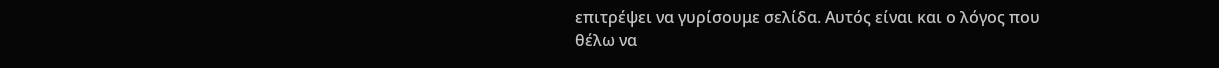επιτρέψει να γυρίσουμε σελίδα. Αυτός είναι και ο λόγος που θέλω να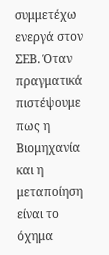συμμετέχω ενεργά στον ΣΕΒ. Όταν πραγματικά πιστέψουμε πως η Βιομηχανία και η μεταποίηση είναι το όχημα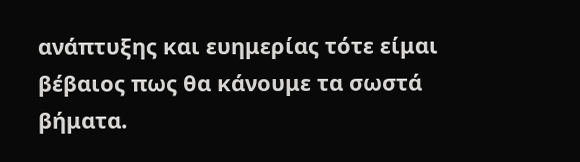ανάπτυξης και ευημερίας τότε είμαι βέβαιος πως θα κάνουμε τα σωστά βήματα.